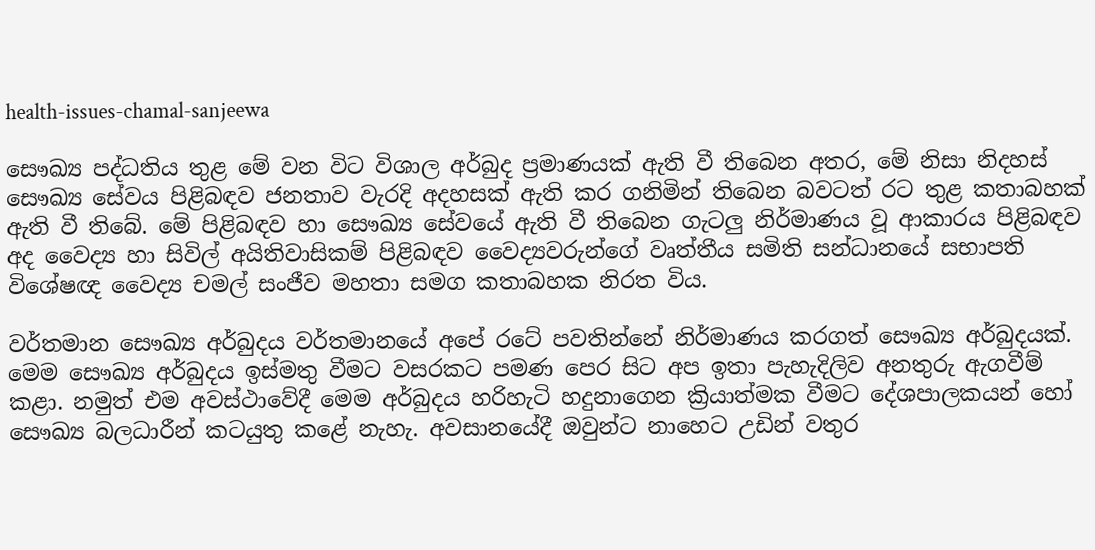health-issues-chamal-sanjeewa

සෞඛ්‍ය පද්ධතිය තුළ මේ වන විට විශාල අර්බුද ප්‍රමාණයක් ඇති වී තිබෙන අතර, මේ නිසා නිදහස් සෞඛ්‍ය සේවය පිළිබඳව ජනතාව වැරදි අදහසක් ඇති කර ගනිමින් තිබෙන බවටත් රට තුළ කතාබහක් ඇති වී තිබේ. මේ පිළිබඳව හා සෞඛ්‍ය සේවයේ ඇති වී තිබෙන ගැටලු නිර්මාණය වූ ආකාරය පිළිබඳව අද වෛද්‍ය හා සිවිල් අයිතිවාසිකම් පිළිබඳව වෛද්‍යවරුන්ගේ වෘත්තීය සමිති සන්ධානයේ සභාපති විශේෂඥ වෛද්‍ය චමල් සංජීව මහතා සමග කතාබහක නිරත විය.

වර්තමාන සෞඛ්‍ය අර්බුදය වර්තමානයේ අපේ රටේ පවතින්නේ නිර්මාණය කරගත් සෞඛ්‍ය අර්බුදයක්. මෙම සෞඛ්‍ය අර්බුදය ඉස්මතු වීමට වසරකට පමණ පෙර සිට අප ඉතා පැහැදිලිව අනතුරු ඇගවීම් කළා. නමුත් එම අවස්ථාවේදී මෙම අර්බුදය හරිහැටි හදුනාගෙන ක්‍රියාත්මක වීමට දේශපාලකයන් හෝ සෞඛ්‍ය බලධාරීන් කටයුතු කළේ නැහැ. අවසානයේදී ඔවුන්ට නාහෙට උඩින් වතුර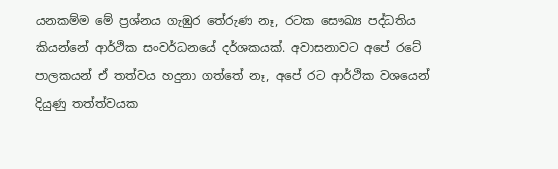යනකම්ම මේ ප්‍රශ්නය ගැඹුර තේරුණ නෑ, රටක සෞඛ්‍ය පද්ධතිය කියන්නේ ආර්ථික සංවර්ධනයේ දර්ශකයක්. අවාසනාවට අපේ රටේ පාලකයන් ඒ තත්වය හදුනා ගත්තේ නෑ, අපේ රට ආර්ථික වශයෙන් දියුණු තත්ත්වයක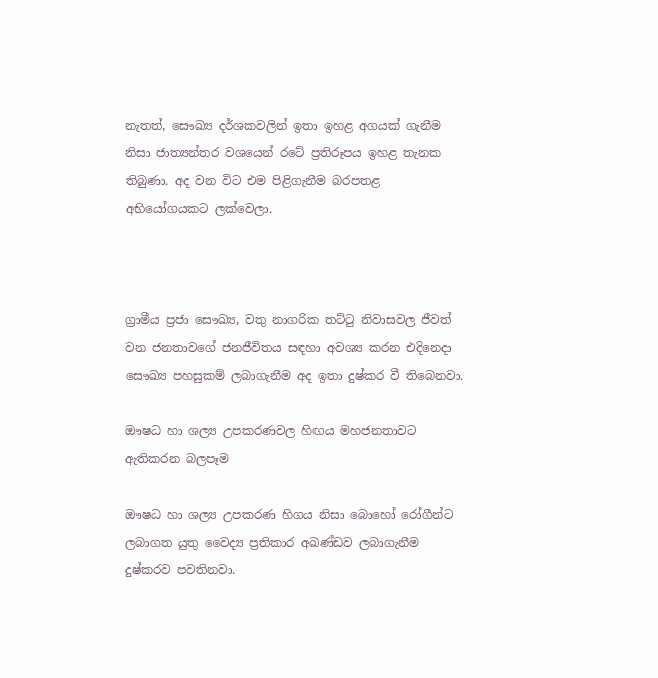නැතත්, සෞඛ්‍ය දර්ශකවලින් ඉතා ඉහළ අගයක් ගැනීම නිසා ජාත්‍යන්තර වශයෙන් රටේ ප්‍රතිරූපය ඉහළ තැනක තිබුණා. අද වන විට එම පිළිගැනීම බරපතළ අභියෝගයකට ලක්වෙලා.



ග්‍රාමීය ප්‍රජා සෞඛ්‍ය, වතු නාගරික තට්ටු නිවාසවල ජීවත් වන ජනතාවගේ ජනජීවිතය සඳහා අවශ්‍ය කරන එදිනෙදා සෞඛ්‍ය පහසුකම් ලබාගැනීම අද ඉතා දුෂ්කර වී තිබෙනවා.

ඖෂධ හා ශල්‍ය උපකරණවල හිඟය මහජනතාවට ඇතිකරන බලපෑම

ඖෂධ හා ශල්‍ය උපකරණ හිගය නිසා බොහෝ රෝගීන්ට ලබාගත යුතු වෛද්‍ය ප්‍රතිකාර අඛණ්ඩව ලබාගැනීම දුෂ්කරව පවතිනවා.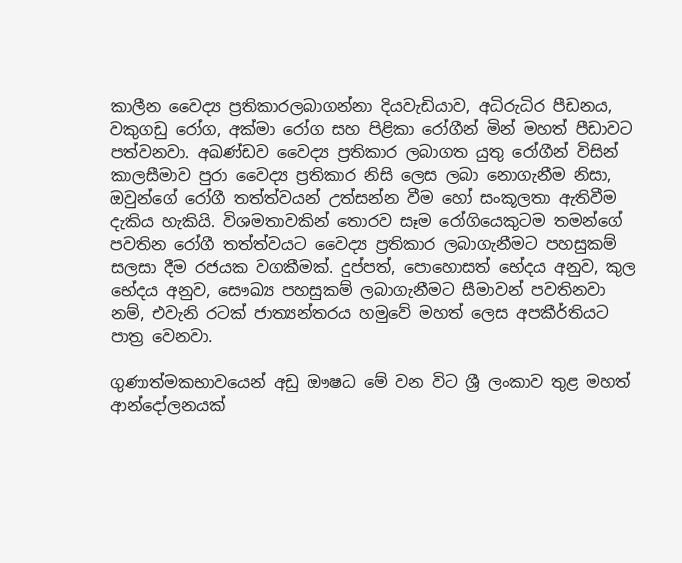කාලීන වෛද්‍ය ප්‍රතිකාරලබාගන්නා දියවැඩියාව, අධිරුධිර පීඩනය, වකුගඩු රෝග, අක්මා රෝග සහ පිළිකා රෝගීන් මින් මහත් පීඩාවට පත්වනවා. අඛණ්ඩව වෛද්‍ය ප්‍රතිකාර ලබාගත යුතු රෝගීන් විසින් කාලසීමාව පුරා වෛද්‍ය ප්‍රතිකාර නිසි ලෙස ලබා නොගැනීම නිසා, ඔවුන්ගේ රෝගී තත්ත්වයන් උත්සන්න වීම හෝ සංකූලතා ඇතිවීම දැකිය හැකියි. විශමතාවකින් තොරව සෑම රෝගියෙකුටම තමන්ගේ පවතින රෝගී තත්ත්වයට වෛද්‍ය ප්‍රතිකාර ලබාගැනීමට පහසුකම් සලසා දීම රජයක වගකීමක්. දුප්පත්, පොහොසත් භේදය අනුව, කුල භේදය අනුව, සෞඛ්‍ය පහසුකම් ලබාගැනීමට සීමාවන් පවතිනවා නම්, එවැනි රටක් ජාත්‍යන්තරය හමුවේ මහත් ලෙස අපකීර්තියට පාත්‍ර වෙනවා.

ගුණාත්මකභාවයෙන් අඩු ඖෂධ මේ වන විට ශ්‍රී ලංකාව තුළ මහත් ආන්දෝලනයක්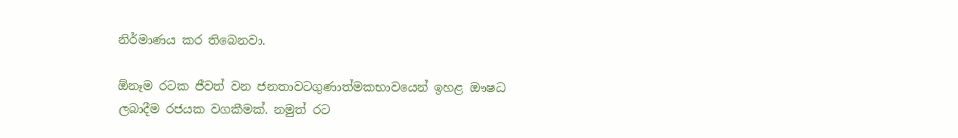නිර්මාණය කර තිබෙනවා.

ඕනෑම රටක ජීවත් වන ජනතාවටගුණාත්මකභාවයෙන් ඉහළ ඖෂධ ලබාදීම රජයක වගකීමක්. නමුත් රට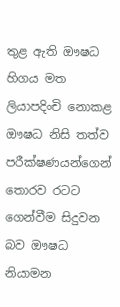තුළ ඇති ඖෂධ හිගය මත ලියාපදිංචි නොකළ ඖෂධ නිසි තත්ව පරීක්ෂණයන්ගෙන් තොරව රටට ගෙන්වීම සිදුවන බව ඖෂධ නියාමන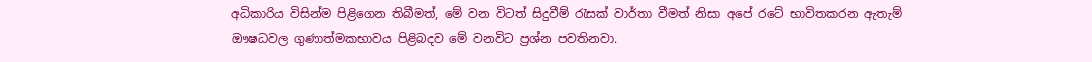අධිකාරිය විසින්ම පිළිගෙන තිබීමත්, මේ වන විටත් සිදුවීම් රැසක් වාර්තා වීමත් නිසා අපේ රටේ භාවිතකරන ඇතැම් ඖෂධවල ගුණාත්මකභාවය පිළිබදව මේ වනවිට ප්‍රශ්න පවතිනවා.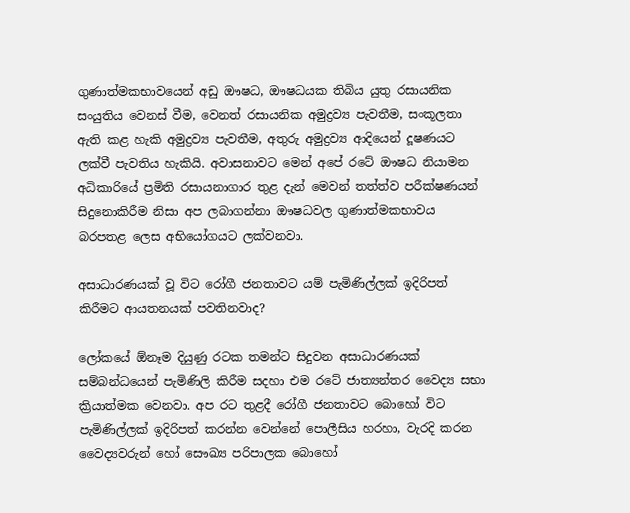ගුණාත්මකභාවයෙන් අඩු ඖෂධ, ඖෂධයක තිබිය යුතු රසායනික සංයුතිය වෙනස් වීම, වෙනත් රසායනික අමුද්‍රව්‍ය පැවතීම, සංකූලතා ඇති කළ හැකි අමුද්‍රව්‍ය පැවතීම, අතුරු අමුද්‍රව්‍ය ආදියෙන් දූෂණයට ලක්වී පැවතිය හැකියි. අවාසනාවට මෙන් අපේ රටේ ඖෂධ නියාමන අධිකාරියේ ප්‍රමිති රසායනාගාර තුළ දැන් මෙවන් තත්ත්ව පරීක්ෂණයන් සිදුනොකිරීම නිසා අප ලබාගන්නා ඖෂධවල ගුණාත්මකභාවය බරපතළ ලෙස අභියෝගයට ලක්වනවා.

අසාධාරණයක් වූ විට රෝගී ජනතාවට යම් පැමිණිල්ලක් ඉදිරිපත් කිරීමට ආයතනයක් පවතිනවාද?

ලෝකයේ ඕනෑම දියුණු රටක තමන්ට සිදුවන අසාධාරණයක් සම්බන්ධයෙන් පැමිණිලි කිරීම සදහා එම රටේ ජාත්‍යන්තර වෛද්‍ය සභා ක්‍රියාත්මක වෙනවා. අප රට තුළදී රෝගී ජනතාවට බොහෝ විට පැමිණිල්ලක් ඉදිරිපත් කරන්න වෙන්නේ පොලීසිය හරහා, වැරදි කරන වෛද්‍යවරුන් හෝ සෞඛ්‍ය පරිපාලක බොහෝ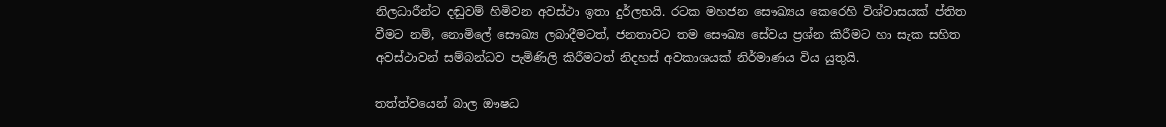නිලධාරීන්ට දඬුවම් හිමිවන අවස්ථා ඉතා දුර්ලභයි. රටක මහජන සෞඛ්‍යය කෙරෙහි විශ්වාසයක් ප්තිත වීමට නම්, නොමිලේ සෞඛ්‍ය ලබාදීමටත්, ජනතාවට තම සෞඛ්‍ය සේවය ප්‍රශ්න කිරීමට හා සැක සහිත අවස්ථාවන් සම්බන්ධව පැමිණිලි කිරීමටත් නිදහස් අවකාශයක් නිර්මාණය විය යුතුයි.

තත්ත්වයෙන් බාල ඖෂධ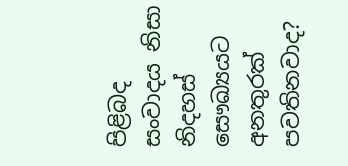පිළිබද සංවාදය නිසා නිදහස් සෞඛ්‍යයට අනතුරක් පවතිනවාද?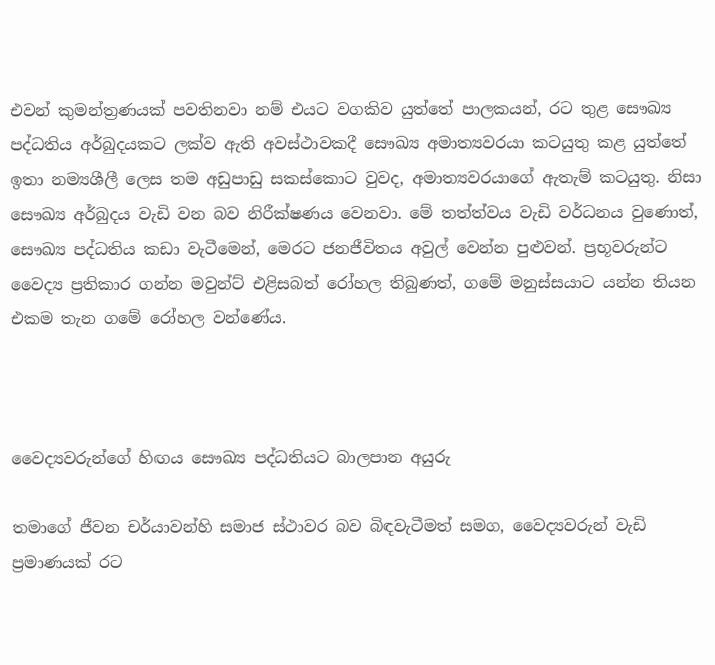එවන් කුමන්ත්‍රණයක් පවතිනවා නම් එයට වගකිව යුත්තේ පාලකයන්, රට තුළ සෞඛ්‍ය පද්ධතිය අර්බුදයකට ලක්ව ඇති අවස්ථාවකදී සෞඛ්‍ය අමාත්‍යවරයා කටයුතු කළ යුත්තේ ඉතා නම්‍යශීලී ලෙස තම අඩුපාඩු සකස්කොට වුවද, අමාත්‍යවරයාගේ ඇතැම් කටයුතු. නිසා සෞඛ්‍ය අර්බුදය වැඩි වන බව නිරීක්ෂණය වෙනවා. මේ තත්ත්වය වැඩි වර්ධනය වුණොත්, සෞඛ්‍ය පද්ධතිය කඩා වැටීමෙන්, මෙරට ජනජීවිතය අවුල් වෙන්න පුළුවන්. ප්‍රභූවරුන්ට වෛද්‍ය ප්‍රතිකාර ගන්න මවුන්ට් එළිසබත් රෝහල තිබුණත්, ගමේ මනුස්සයාට යන්න තියන එකම තැන ගමේ රෝහල වන්ණේය.



වෛද්‍යවරුන්ගේ හිඟය සෞඛ්‍ය පද්ධතියට බාලපාන අයුරු

තමාගේ ජීවන චර්යාවන්හි සමාජ ස්ථාවර බව බිඳවැටීමත් සමග, වෛද්‍යවරුන් වැඩි ප්‍රමාණයක් රට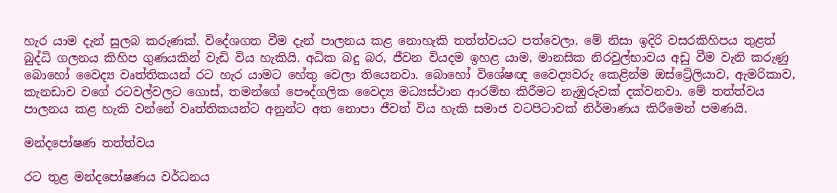හැර යාම දැන් සුලබ කරුණක්. විදේශගත වීම දැන් පාලනය කළ නොහැකි තත්ත්වයට පත්වෙලා. මේ නිසා ඉදිරි වසරකිහිපය තුළත් බුද්ධි ගලනය කිහිප ගුණයකින් වැඩි විය හැකියි. අධික බදු බර, ජීවන වියදම ඉහළ යාම, මානසික නිරවුල්භාවය අඩු වීම වැනි කරුණු බොහෝ වෛද්‍ය වෘත්තිකයන් රට හැර යාමට හේතු වෙලා තියෙනවා. බොහෝ විශේෂඥ වෛද්‍යවරු කෙළින්ම ඔස්ට්‍රේලියාව, ඇමරිකාව, කැනඩාව වගේ රටවල්වලට ගොස්, තමන්ගේ පෞද්ගලික වෛද්‍ය මධ්‍යස්ථාන ආරම්භ කිරීමට නැඹුරුවක් දක්වනවා. මේ තත්ත්වය පාලනය කළ හැකි වන්නේ වෘත්තිකයන්ට අනුන්ට අත නොපා ජීවත් විය හැකි සමාජ වටපිටාවක් නිර්මාණය කිරීමෙන් පමණයි.

මන්දපෝෂණ තත්ත්වය

රට තුළ මන්දපෝෂණය වර්ධනය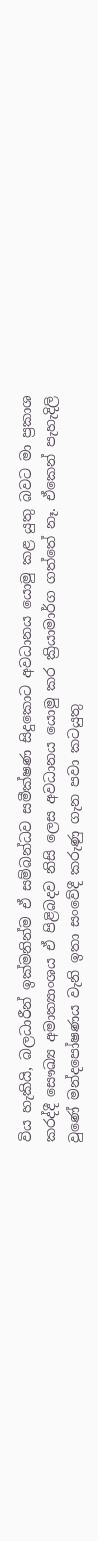විය හැකියි, බලධාරීන් ඉක්මනින්ම ඒ සම්බන්ධව සමීක්ෂණ සිදුකොට අවධානය යොමු කළ යුතු බවට මා ප්‍රකාශ කරද්දී සෞඛ්‍ය අමාත්‍යාංශය ඒ පිළිබදව නිසි ලෙස අවධානය යොමු කර ක්‍රියාමාර්ග ගත්තේ නෑ. ඒකෙන් පැහැදිලි වුණේ මන්දපෝෂණය වැනි ඉතා සංවේදී කරුණු ගැන පවා කටයුතු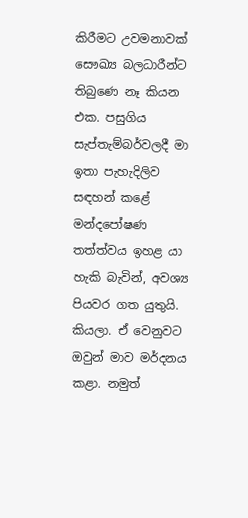කිරීමට උවමනාවක් සෞඛ්‍ය බලධාරීන්ට තිබුණෙ නෑ කියන එක. පසුගිය සැප්තැම්බර්වලදී මා ඉතා පැහැදිලිව සඳහන් කළේ මන්දපෝෂණ තත්ත්වය ඉහළ යා හැකි බැවින්, අවශ්‍ය පියවර ගත යුතුයි. කියලා. ඒ වෙනුවට ඔවුන් මාව මර්දනය කළා. නමුත්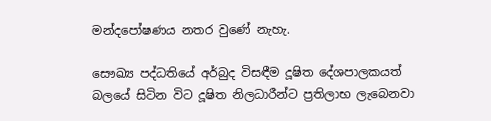මන්දපෝෂණය නතර වුණේ නැහැ.

සෞඛ්‍ය පද්ධතියේ අර්බුද විසඳීම දූෂිත දේශපාලකයත් බලයේ සිටින විට දූෂිත නිලධාරීන්ට ප්‍රතිලාභ ලැබෙනවා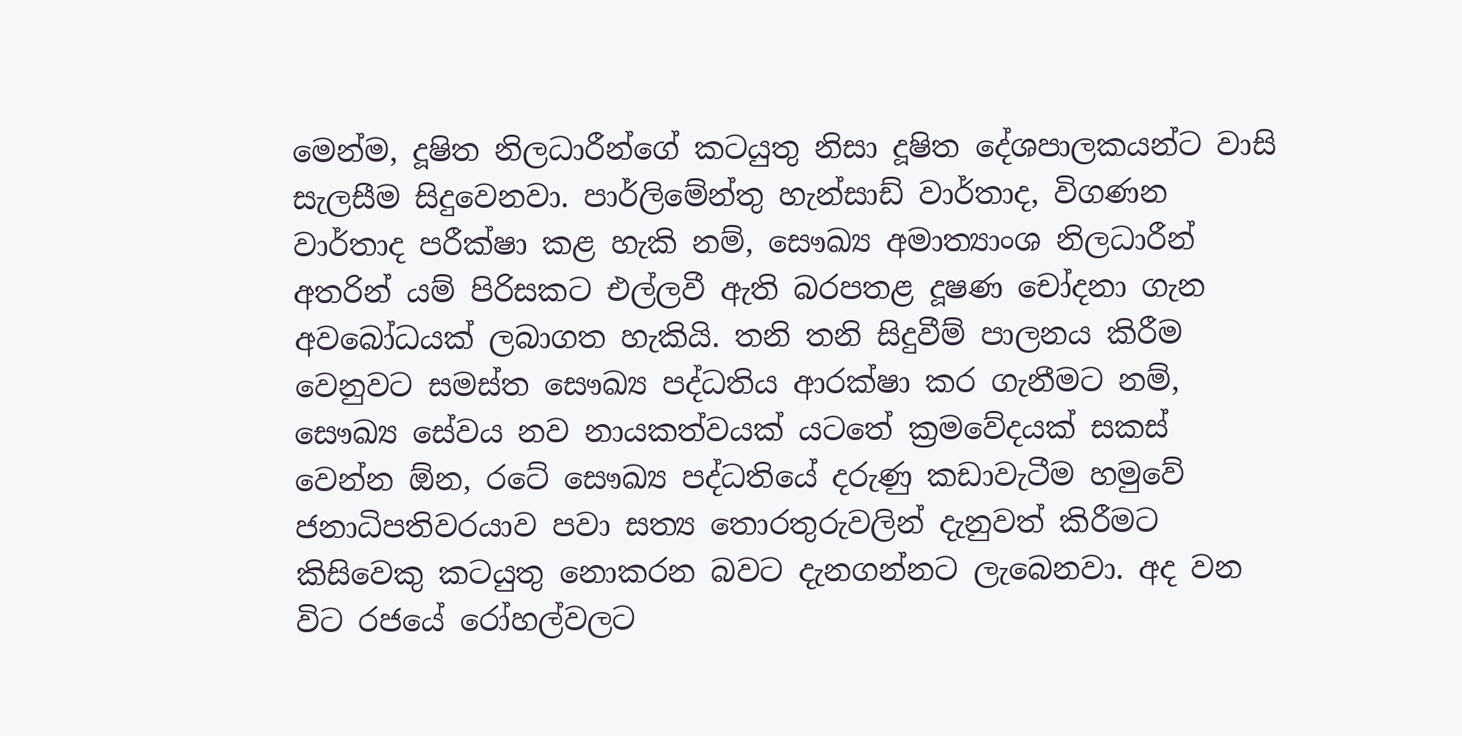මෙන්ම, දූෂිත නිලධාරීන්ගේ කටයුතු නිසා දූෂිත දේශපාලකයන්ට වාසි සැලසීම සිදුවෙනවා. පාර්ලිමේන්තු හැන්සාඩ් වාර්තාද, විගණන වාර්තාද පරීක්ෂා කළ හැකි නම්, සෞඛ්‍ය අමාත්‍යාංශ නිලධාරීන් අතරින් යම් පිරිසකට එල්ලවී ඇති බරපතළ දූෂණ චෝදනා ගැන අවබෝධයක් ලබාගත හැකියි. තනි තනි සිදුවීම් පාලනය කිරීම වෙනුවට සමස්ත සෞඛ්‍ය පද්ධතිය ආරක්ෂා කර ගැනීමට නම්, සෞඛ්‍ය සේවය නව නායකත්වයක් යටතේ ක්‍රමවේදයක් සකස් වෙන්න ඕන, රටේ සෞඛ්‍ය පද්ධතියේ දරුණු කඩාවැටීම හමුවේ ජනාධිපතිවරයාව පවා සත්‍ය තොරතුරුවලින් දැනුවත් කිරීමට කිසිවෙකු කටයුතු නොකරන බවට දැනගන්නට ලැබෙනවා. අද වන විට රජයේ රෝහල්වලට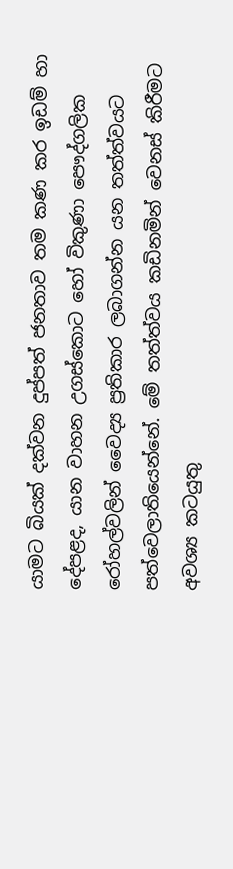යාමට බියක් දක්වන දුප්පත් ජනතාව තම කණ කර ඉඩම් හා දේපළද, යාන වාහන උගස්කොට හෝ විකුණා පෞද්ගලික රෝහල්වලින් වෛද්‍ය ප්‍රතිකාර ලබාගන්න යන තත්ත්වයට පත්වෙලාතියෙන්නේ. මේ තත්ත්වය කඩිනමින් වෙනස් කිරීමට අවශ්‍ය කටයුතු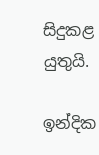සිදුකළ යුතුයි.

ඉන්දික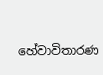හේවාවිතාරණ